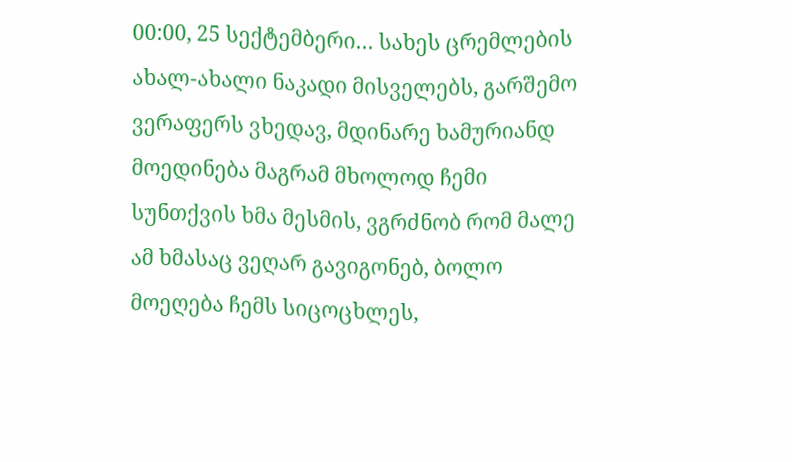00:00, 25 სექტემბერი… სახეს ცრემლების ახალ-ახალი ნაკადი მისველებს, გარშემო ვერაფერს ვხედავ, მდინარე ხამურიანდ მოედინება მაგრამ მხოლოდ ჩემი სუნთქვის ხმა მესმის, ვგრძნობ რომ მალე ამ ხმასაც ვეღარ გავიგონებ, ბოლო მოეღება ჩემს სიცოცხლეს,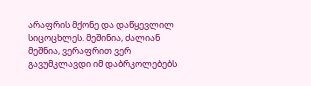არაფრის მქონე და დაწყევლილ სიცოცხლეს. მეშინია, ძალიან მეშნია, ვერაფრით ვერ გავუმკლავდი იმ დაბრკოლებებს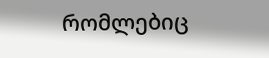რომლებიც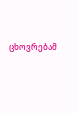ცხოვრებამ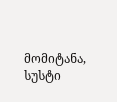მომიტანა, სუსტი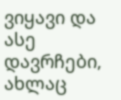ვიყავი და ასე დავრჩები, ახლაც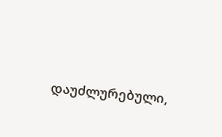დაუძლურებული,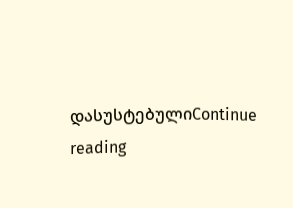დასუსტებულიContinue reading